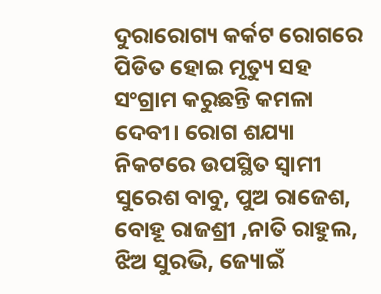ଦୁରାରୋଗ୍ୟ କର୍କଟ ରୋଗରେ ପିଡିତ ହୋଇ ମୃତ୍ୟୁ ସହ ସଂଗ୍ରାମ କରୁଛନ୍ତି କମଳା ଦେବୀ। ରୋଗ ଶଯ୍ୟା ନିକଟରେ ଉପସ୍ଥିତ ସ୍ବାମୀ ସୁରେଶ ବାବୁ, ପୁଅ ରାଜେଶ, ବୋହୂ ରାଜଶ୍ରୀ ,ନାତି ରାହୁଲ, ଝିଅ ସୁରଭି, ଜ୍ୟୋଇଁ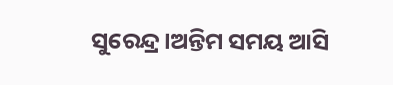ସୁରେନ୍ଦ୍ର।ଅନ୍ତିମ ସମୟ ଆସି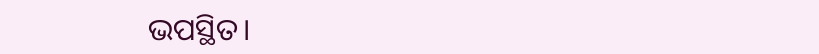ଭପସ୍ଥିତ।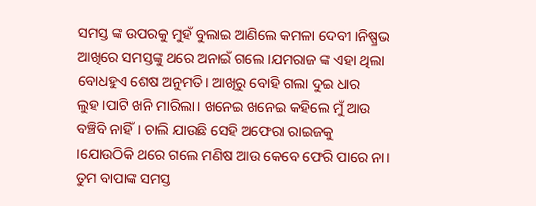ସମସ୍ତ ଙ୍କ ଉପରକୁ ମୁହଁ ବୁଲାଇ ଆଣିଲେ କମଳା ଦେବୀ ।ନିଷ୍ପ୍ରଭ ଆଖିରେ ସମସ୍ତଙ୍କୁ ଥରେ ଅନାଇଁ ଗଲେ ।ଯମରାଜ ଙ୍କ ଏହା ଥିଲା ବୋଧହୁଏ ଶେଷ ଅନୁମତି। ଆଖିରୁ ବୋହି ଗଲା ଦୁଇ ଧାର ଲୁହ।ପାଟି ଖନି ମାରିଲା। ଖନେଇ ଖନେଇ କହିଲେ ମୁଁ ଆଉ ବଞ୍ଚିବି ନାହିଁ। ଚାଲି ଯାଉଛି ସେହି ଅଫେରା ରାଇଜକୁ ।ଯୋଉଠିକି ଥରେ ଗଲେ ମଣିଷ ଆଉ କେବେ ଫେରି ପାରେ ନା। ତୁମ ବାପାଙ୍କ ସମସ୍ତ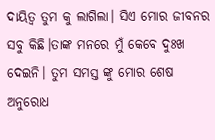ଦାୟିତ୍ବ ତୁମ କୁ ଲାଗିଲା। ସିଏ ମୋର ଜୀବନର ସବୁ କିଛି।ତାଙ୍କ ମନରେ ମୁଁ କେବେ ଦୁଃଖ ଦେଇନି। ତୁମ ସମସ୍ତ ଙ୍କୁ ମୋର ଶେଷ ଅନୁରୋଧ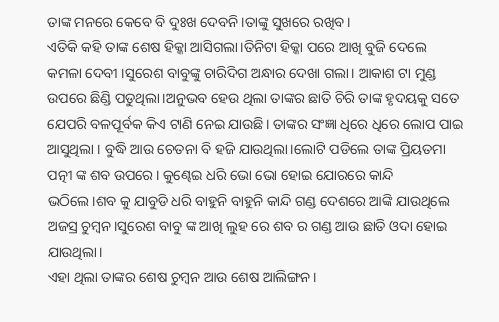ତାଙ୍କ ମନରେ କେବେ ବି ଦୁଃଖ ଦେବନି।ତାଙ୍କୁ ସୁଖରେ ରଖିବ।
ଏତିକି କହି ତାଙ୍କ ଶେଷ ହିକ୍କା ଆସିଗଲା।ତିନିଟା ହିକ୍କା ପରେ ଆଖି ବୁଜି ଦେଲେ କମଳା ଦେବୀ ।ସୁରେଶ ବାବୁଙ୍କୁ ଚାରିଦିଗ ଅନ୍ଧାର ଦେଖା ଗଲା। ଆକାଶ ଟା ମୁଣ୍ଡ ଉପରେ ଛିଣ୍ଡି ପଡୁଥିଲା।ଅନୁଭବ ହେଉ ଥିଲା ତାଙ୍କର ଛାତି ଚିରି ତାଙ୍କ ହୃଦୟକୁ ସତେ ଯେପରି ବଳପୂର୍ବକ କିଏ ଟାଣି ନେଇ ଯାଉଛି। ତାଙ୍କର ସଂଜ୍ଞା ଧିରେ ଧିରେ ଲୋପ ପାଇ ଆସୁଥିଲା । ବୁଦ୍ଧି ଆଉ ଚେତନା ବି ହଜି ଯାଉଥିଲା।ଲୋଟି ପଡିଲେ ତାଙ୍କ ପ୍ରିୟତମା ପତ୍ନୀ ଙ୍କ ଶବ ଉପରେ। କୁଣ୍ଢେଇ ଧରି ଭୋ ଭୋ ହୋଇ ଯୋରରେ କାନ୍ଦି ଭଠିଲେ।ଶବ କୁ ଯାବୁଡି ଧରି ବାହୁନି ବାହୁନି କାନ୍ଦି ଗଣ୍ଡ ଦେଶରେ ଆଙ୍କି ଯାଉଥିଲେ ଅଜସ୍ର ଚୁମ୍ବନ।ସୁରେଶ ବାବୁ ଙ୍କ ଆଖି ଲୁହ ରେ ଶବ ର ଗଣ୍ଡ ଆଉ ଛାତି ଓଦା ହୋଇ ଯାଉଥିଲା।
ଏହା ଥିଲା ତାଙ୍କର ଶେଷ ଚୁମ୍ବନ ଆଉ ଶେଷ ଆଲିଙ୍ଗନ।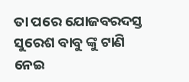ତା ପରେ ଯୋଜବରଦସ୍ତ ସୁରେଶ ବାବୁ ଙ୍କୁ ଟାଣି ନେଇ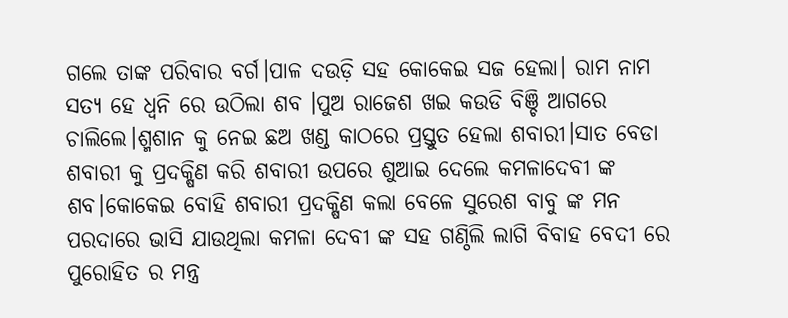ଗଲେ ତାଙ୍କ ପରିବାର ବର୍ଗ।ପାଳ ଦଉଡ଼ି ସହ କୋକେଇ ସଜ ହେଲା। ରାମ ନାମ ସତ୍ୟ ହେ ଧ୍ବନି ରେ ଉଠିଲା ଶବ ।ପୁଅ ରାଜେଶ ଖଇ କଉଡି ବିଞ୍ଚି ଆଗରେ ଚାଲିଲେ।ଶ୍ମଶାନ କୁ ନେଇ ଛଅ ଖଣ୍ଡ କାଠରେ ପ୍ରସ୍ତୁତ ହେଲା ଶବାରୀ।ସାତ ବେଡା ଶବାରୀ କୁ ପ୍ରଦକ୍ଷିଣ କରି ଶବାରୀ ଉପରେ ଶୁଆଇ ଦେଲେ କମଳାଦେବୀ ଙ୍କ ଶବ।କୋକେଇ ବୋହି ଶବାରୀ ପ୍ରଦକ୍ଷିଣ କଲା ବେଳେ ସୁରେଶ ବାବୁ ଙ୍କ ମନ ପରଦାରେ ଭାସି ଯାଉଥିଲା କମଳା ଦେବୀ ଙ୍କ ସହ ଗଣ୍ଠିଲି ଲାଗି ବିବାହ ବେଦୀ ରେ ପୁରୋହିତ ର ମନ୍ତ୍ର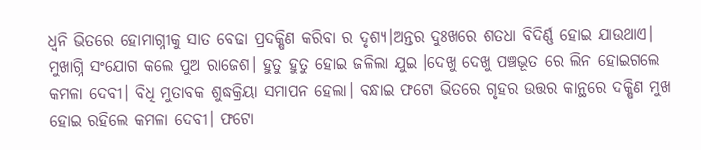ଧ୍ବନି ଭିତରେ ହୋମାଗ୍ନୀକୁ ସାତ ବେଢା ପ୍ରଦକ୍ଷିଣ କରିବା ର ଦୃଶ୍ୟ।ଅନ୍ତର ଦୁଃଖରେ ଶତଧା ବିଦିର୍ଣ୍ଣ ହୋଇ ଯାଉଥାଏ।
ମୁଖାଗ୍ନି ସଂଯୋଗ କଲେ ପୁଅ ରାଜେଶ। ହୁତୁ ହୁତୁ ହୋଇ ଜଳିଲା ଯୁଇ ।ଦେଖୁ ଦେଖୁ ପଞ୍ଚଭୂତ ରେ ଲିନ ହୋଇଗଲେ କମଳା ଦେବୀ। ବିଧି ମୁତାବକ ଶୁଦ୍ଧକ୍ରିୟା ସମାପନ ହେଲା। ବନ୍ଧାଇ ଫଟୋ ଭିତରେ ଗୃହର ଉତ୍ତର କାନ୍ଥରେ ଦକ୍ଷିଣ ମୁଖ ହୋଇ ରହିଲେ କମଳା ଦେବୀ। ଫଟୋ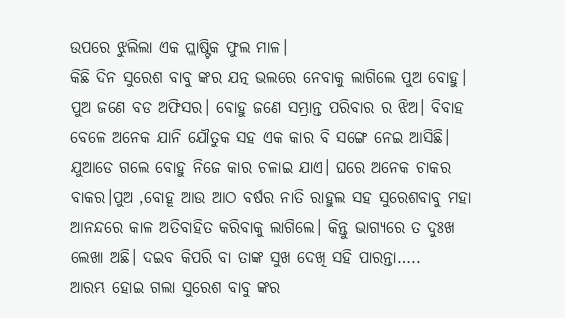ଉପରେ ଝୁଲିଲା ଏକ ପ୍ଲାଷ୍ଟିକ ଫୁଲ ମାଳ।
କିଛି ଦିନ ସୁରେଶ ବାବୁ ଙ୍କର ଯତ୍ନ ଭଲରେ ନେବାକୁ ଲାଗିଲେ ପୁଅ ବୋହୁ। ପୁଅ ଜଣେ ବଡ ଅଫିସର। ବୋହୁ ଜଣେ ସମ୍ଭ୍ରାନ୍ତ ପରିବାର ର ଝିଅ। ବିବାହ ବେଳେ ଅନେକ ଯାନି ଯୌତୁକ ସହ ଏକ କାର ବି ସଙ୍ଗେ ନେଇ ଆସିଛି। ଯୁଆଡେ ଗଲେ ବୋହୁ ନିଜେ କାର ଚଳାଇ ଯାଏ। ଘରେ ଅନେକ ଚାକର ବାକର।ପୁଅ ,ବୋହୂ ଆଉ ଆଠ ବର୍ଷର ନାତି ରାହୁଲ ସହ ସୁରେଶବାବୁ ମହା ଆନନ୍ଦରେ କାଳ ଅତିବାହିତ କରିବାକୁ ଲାଗିଲେ। କିନ୍ତୁ ଭାଗ୍ୟରେ ତ ଦୁଃଖ ଲେଖା ଅଛି। ଦଇବ କିପରି ବା ତାଙ୍କ ସୁଖ ଦେଖି ସହି ପାରନ୍ତା…..
ଆରମ୍ଭ ହୋଇ ଗଲା ସୁରେଶ ବାବୁ ଙ୍କର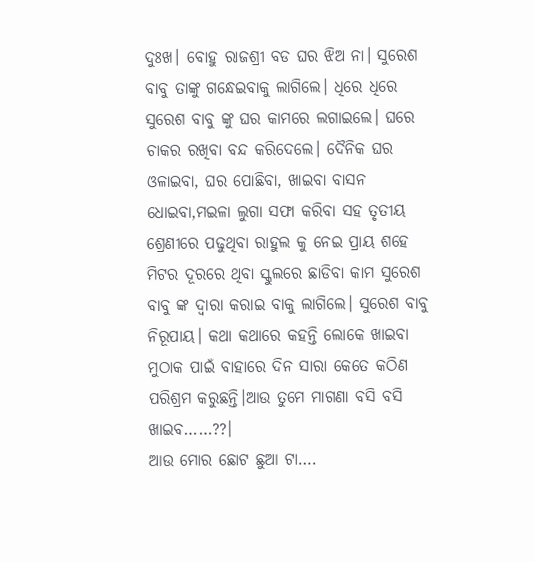ଦୁଃଖ। ବୋହୁ ରାଜଶ୍ରୀ ବଡ ଘର ଝିଅ ନା। ସୁରେଶ ବାବୁ ତାଙ୍କୁ ଗନ୍ଧେଇବାକୁ ଲାଗିଲେ। ଧିରେ ଧିରେ ସୁରେଶ ବାବୁ ଙ୍କୁ ଘର କାମରେ ଲଗାଇଲେ। ଘରେ ଚାକର ରଖିବା ବନ୍ଦ କରିଦେଲେ। ଦୈନିକ ଘର ଓଳାଇବା, ଘର ପୋଛିବା, ଖାଇବା ବାସନ ଧୋଇବା,ମଇଳା ଲୁଗା ସଫା କରିବା ସହ ତୃତୀୟ ଶ୍ରେଣୀରେ ପଢୁଥିବା ରାହୁଲ କୁ ନେଇ ପ୍ରାୟ ଶହେ ମିଟର ଦୂରରେ ଥିବା ସ୍କୁଲରେ ଛାଡିବା କାମ ସୁରେଶ ବାବୁ ଙ୍କ ଦ୍ବାରା କରାଇ ବାକୁ ଲାଗିଲେ। ସୁରେଶ ବାବୁ ନିରୂପାୟ। କଥା କଥାରେ କହନ୍ତି ଲୋକେ ଖାଇବା ମୁଠାକ ପାଇଁ ବାହାରେ ଦିନ ସାରା କେତେ କଠିଣ ପରିଶ୍ରମ କରୁଛନ୍ତି।ଆଉ ତୁମେ ମାଗଣା ବସି ବସି ଖାଇବ……??।
ଆଉ ମୋର ଛୋଟ ଛୁଆ ଟା….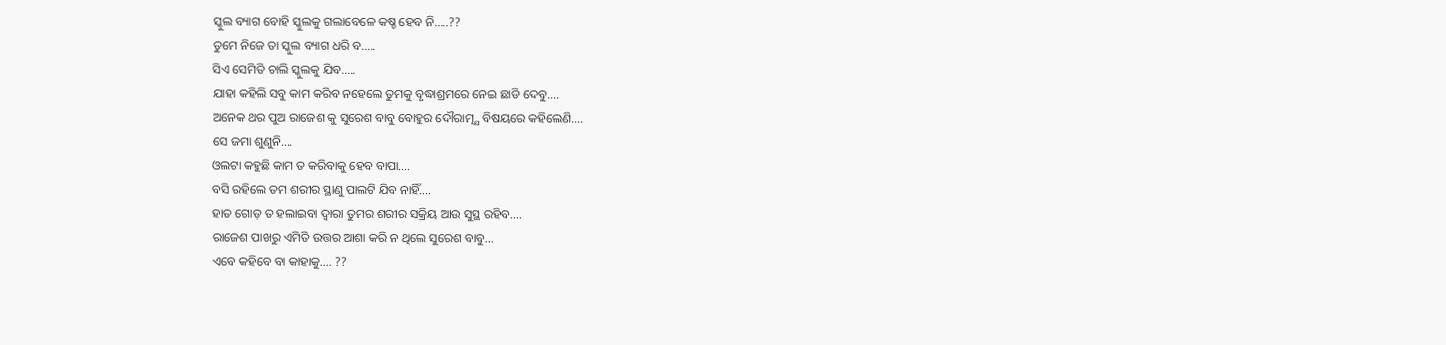ସ୍କୁଲ ବ୍ୟାଗ ବୋହି ସ୍କୁଲକୁ ଗଲାବେଳେ କଷ୍ଚ ହେବ ନି…..??
ତୁମେ ନିଜେ ତା ସ୍କୁଲ ବ୍ୟାଗ ଧରି ବ…..
ସିଏ ସେମିତି ଚାଲି ସ୍କୁଲକୁ ଯିବ…..
ଯାହା କହିଲି ସବୁ କାମ କରିବ ନହେଲେ ତୁମକୁ ବୃଦ୍ଧାଶ୍ରମରେ ନେଇ ଛାଡି ଦେବୁ….
ଅନେକ ଥର ପୁଅ ରାଜେଶ କୁ ସୁରେଶ ବାବୁ ବୋହୁର ଦୌରାତ୍ମ୍ଯ ବିଷୟରେ କହିଲେଣି….
ସେ ଜମା ଶୁଣୁନି….
ଓଲଟା କହୁଛି କାମ ତ କରିବାକୁ ହେବ ବାପା….
ବସି ରହିଲେ ତମ ଶରୀର ସ୍ଥାଣୁ ପାଲଟି ଯିବ ନାହିଁ….
ହାତ ଗୋଡ଼ ତ ହଲାଇବା ଦ୍ବାରା ତୁମର ଶରୀର ସକ୍ରିୟ ଆଉ ସୁସ୍ଥ ରହିବ….
ରାଜେଶ ପାଖରୁ ଏମିତି ଉତ୍ତର ଆଶା କରି ନ ଥିଲେ ସୁରେଶ ବାବୁ…
ଏବେ କହିବେ ବା କାହାକୁ…. ??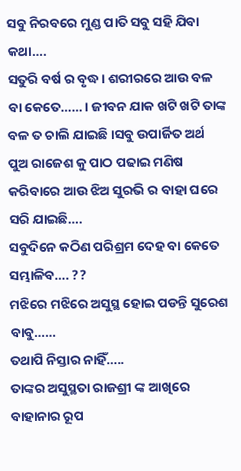ସବୁ ନିରବରେ ମୁଣ୍ଡ ପାତି ସବୁ ସହି ଯିବା କଥା….
ସତୁରି ବର୍ଷ ର ବୃଦ୍ଧ। ଶରୀରରେ ଆଉ ବଳ ବା କେତେ…… । ଜୀବନ ଯାକ ଖଟି ଖଟି ତାଙ୍କ ବଳ ତ ଚାଲି ଯାଇଛି।ସବୁ ଉପାର୍ଜିତ ଅର୍ଥ ପୁଅ ରାଜେଶ କୁ ପାଠ ପଢାଇ ମଣିଷ କରିବାରେ ଆଉ ଝିଅ ସୁରଭି ର ବାହା ଘରେ ସରି ଯାଇଛି….
ସବୁଦିନେ କଠିଣ ପରିଶ୍ରମ ଦେହ ବା କେତେ ସମ୍ଭାଳିବ…. ??
ମଝିରେ ମଝିରେ ଅସୁସ୍ଥ ହୋଇ ପଡନ୍ତି ସୁରେଶ ବାବୁ……
ତଥାପି ନିସ୍ତାର ନାହିଁ…..
ତାଙ୍କର ଅସୁସ୍ଥତା ରାଜଶ୍ରୀ ଙ୍କ ଆଖିରେ ବାହାନାର ରୂପ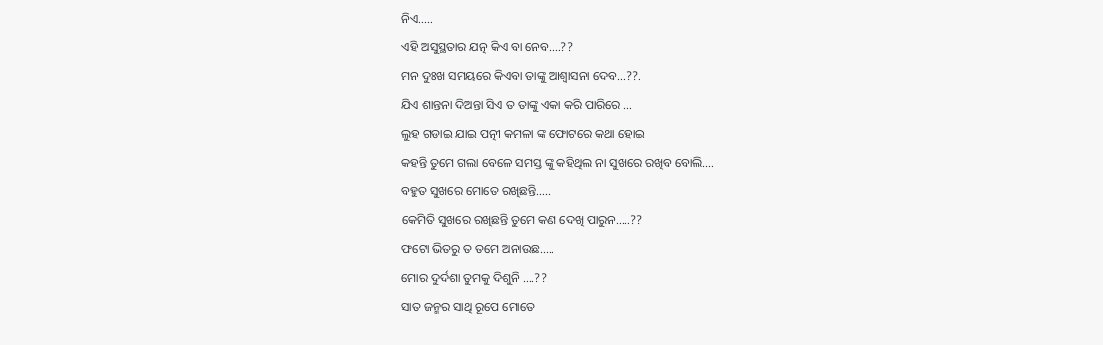ନିଏ…..
ଏହି ଅସୁସ୍ଥତାର ଯତ୍ନ କିଏ ବା ନେବ….??
ମନ ଦୁଃଖ ସମୟରେ କିଏବା ତାଙ୍କୁ ଆଶ୍ବାସନା ଦେବ…??.
ଯିଏ ଶାନ୍ତନା ଦିଅନ୍ତା ସିଏ ତ ତାଙ୍କୁ ଏକା କରି ପାରିରେ …
ଲୁହ ଗଡାଇ ଯାଇ ପତ୍ନୀ କମଳା ଙ୍କ ଫୋଟରେ କଥା ହୋଇ
କହନ୍ତି ତୁମେ ଗଲା ବେଳେ ସମସ୍ତ ଙ୍କୁ କହିଥିଲ ନା ସୁଖରେ ରଖିବ ବୋଲି….
ବହୁତ ସୁଖରେ ମୋତେ ରଖିଛନ୍ତି…..
କେମିତି ସୁଖରେ ରଖିଛନ୍ତି ତୁମେ କଣ ଦେଖି ପାରୁନ…..??
ଫଟୋ ଭିତରୁ ତ ତମେ ଅନାଉଛ…..
ମୋର ଦୁର୍ଦଶା ତୁମକୁ ଦିଶୁନି ….??
ସାତ ଜନ୍ମର ସାଥି ରୂପେ ମୋତେ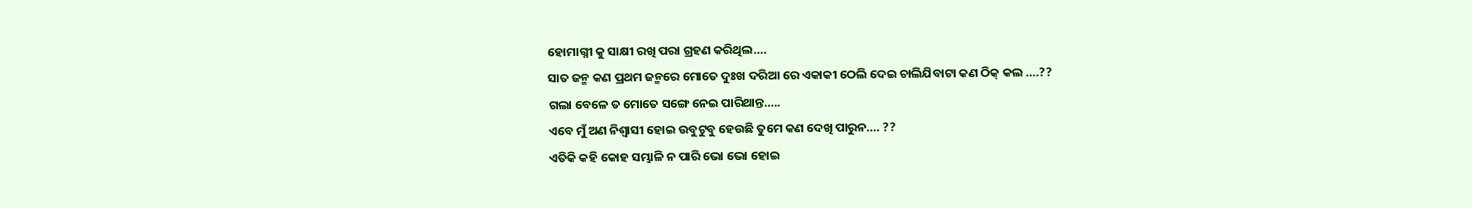ହୋମାଗ୍ନୀ କୁ ସାକ୍ଷୀ ରଖି ପରା ଗ୍ରହଣ କରିଥିଲ….
ସାତ ଜନ୍ମ କଣ ପ୍ରଥମ ଜନ୍ମରେ ମୋତେ ଦୁଃଖ ଦରିଆ ରେ ଏକାକୀ ଠେଲି ଦେଇ ଚାଲିଯିବାଟା କଣ ଠିକ୍ କଲ ….??
ଗଲା ବେଳେ ତ ମୋତେ ସଙ୍ଗେ ନେଇ ପାରିଥାନ୍ତ…..
ଏବେ ମୁଁ ଅଣ ନିଶ୍ବାସୀ ହୋଇ ଉବୁଟୁବୁ ହେଉଛି ତୁମେ କଣ ଦେଖି ପାରୁନ…. ??
ଏତିକି କହି କୋହ ସମ୍ଭାଳି ନ ପାରି ଭୋ ଭୋ ହୋଇ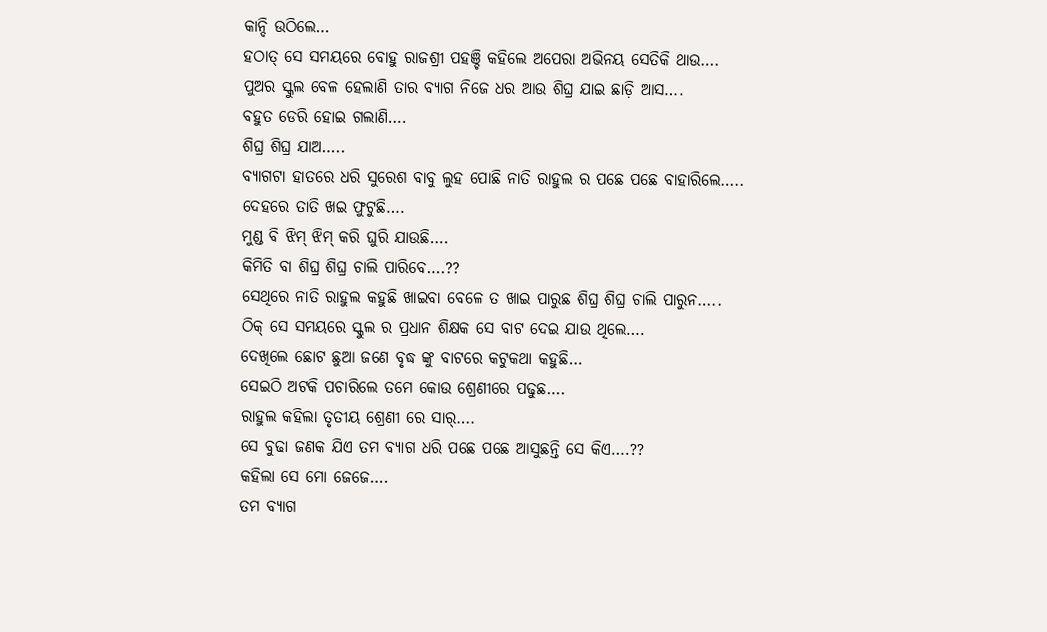କାନ୍ଦି ଉଠିଲେ…
ହଠାତ୍ ସେ ସମୟରେ ବୋହୁ ରାଜଶ୍ରୀ ପହଞ୍ଚି କହିଲେ ଅପେରା ଅଭିନୟ ସେତିକି ଥାଉ….
ପୁଅର ସ୍କୁଲ ବେଳ ହେଲାଣି ତାର ବ୍ୟାଗ ନିଜେ ଧର ଆଉ ଶିଘ୍ର ଯାଇ ଛାଡ଼ି ଆସ….
ବହୁତ ଡେରି ହୋଇ ଗଲାଣି….
ଶିଘ୍ର ଶିଘ୍ର ଯାଅ…..
ବ୍ୟାଗଟା ହାତରେ ଧରି ସୁରେଶ ବାବୁ ଲୁହ ପୋଛି ନାତି ରାହୁଲ ର ପଛେ ପଛେ ବାହାରିଲେ…..
ଦେହରେ ତାତି ଖଇ ଫୁଟୁଛି….
ମୁଣ୍ଡ ବି ଝିମ୍ ଝିମ୍ କରି ଘୁରି ଯାଉଛି….
କିମିତି ବା ଶିଘ୍ର ଶିଘ୍ର ଚାଲି ପାରିବେ….??
ସେଥିରେ ନାତି ରାହୁଲ କହୁଛି ଖାଇବା ବେଳେ ତ ଖାଇ ପାରୁଛ ଶିଘ୍ର ଶିଘ୍ର ଚାଲି ପାରୁନ…..
ଠିକ୍ ସେ ସମୟରେ ସ୍କୁଲ ର ପ୍ରଧାନ ଶିକ୍ଷକ ସେ ବାଟ ଦେଇ ଯାଉ ଥିଲେ….
ଦେଖିଲେ ଛୋଟ ଛୁଆ ଜଣେ ବୃଦ୍ଧ ଙ୍କୁ ବାଟରେ କଟୁକଥା କହୁଛି…
ସେଇଠି ଅଟକି ପଚାରିଲେ ତମେ କୋଉ ଶ୍ରେଣୀରେ ପଢୁଛ….
ରାହୁଲ କହିଲା ତୃତୀୟ ଶ୍ରେଣୀ ରେ ସାର୍….
ସେ ବୁଢା ଜଣକ ଯିଏ ତମ ବ୍ୟାଗ ଧରି ପଛେ ପଛେ ଆସୁଛନ୍ତି ସେ କିଏ….??
କହିଲା ସେ ମୋ ଜେଜେ….
ତମ ବ୍ୟାଗ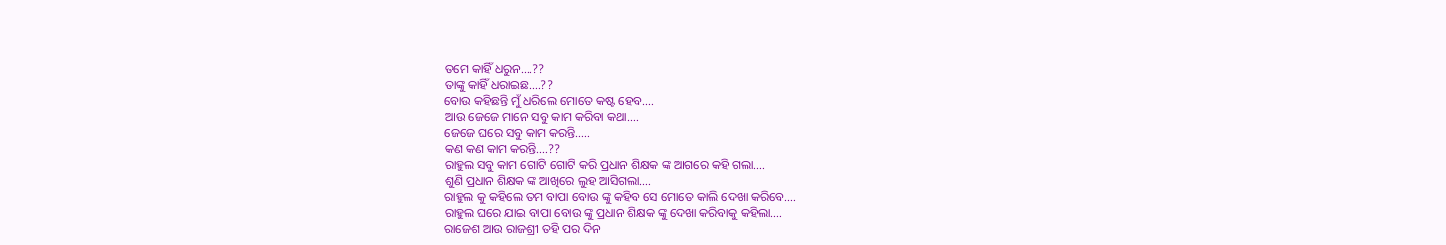ତମେ କାହିଁ ଧରୁନ….??
ତାଙ୍କୁ କାହିଁ ଧରାଇଛ….??
ବୋଉ କହିଛନ୍ତି ମୁଁ ଧରିଲେ ମୋତେ କଷ୍ଟ ହେବ….
ଆଉ ଜେଜେ ମାନେ ସବୁ କାମ କରିବା କଥା….
ଜେଜେ ଘରେ ସବୁ କାମ କରନ୍ତି…..
କଣ କଣ କାମ କରନ୍ତି….??
ରାହୁଲ ସବୁ କାମ ଗୋଟି ଗୋଟି କରି ପ୍ରଧାନ ଶିକ୍ଷକ ଙ୍କ ଆଗରେ କହି ଗଲା….
ଶୁଣି ପ୍ରଧାନ ଶିକ୍ଷକ ଙ୍କ ଆଖିରେ ଲୁହ ଆସିଗଲା….
ରାହୁଲ କୁ କହିଲେ ତମ ବାପା ବୋଉ ଙ୍କୁ କହିବ ସେ ମୋତେ କାଲି ଦେଖା କରିବେ….
ରାହୁଲ ଘରେ ଯାଇ ବାପା ବୋଉ ଙ୍କୁ ପ୍ରଧାନ ଶିକ୍ଷକ ଙ୍କୁ ଦେଖା କରିବାକୁ କହିଲା….
ରାଜେଶ ଆଉ ରାଜଶ୍ରୀ ତହି ପର ଦିନ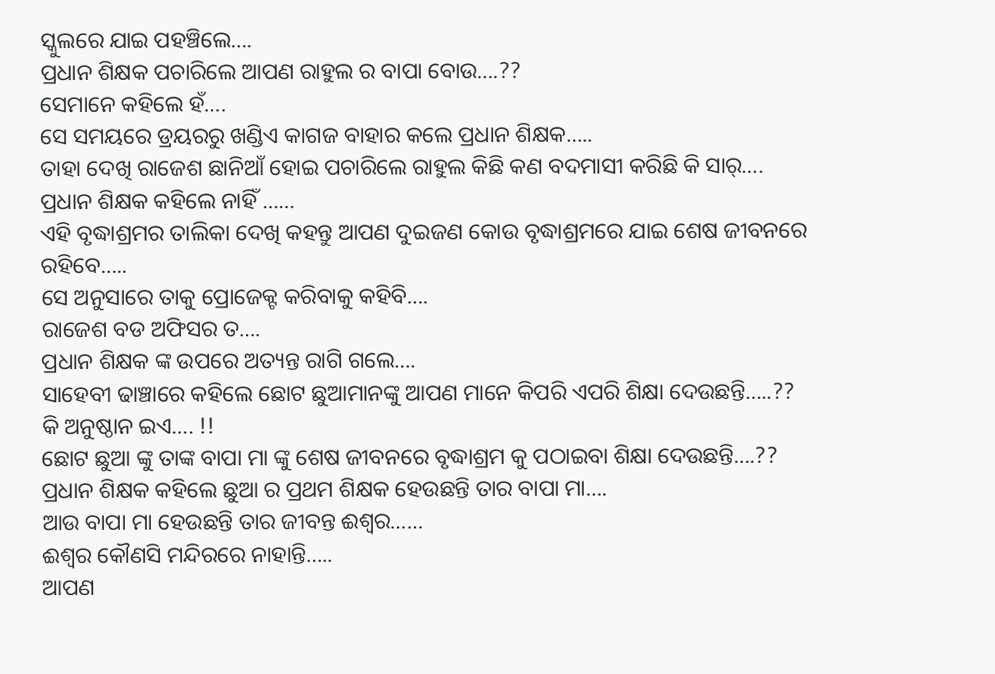ସ୍କୁଲରେ ଯାଇ ପହଞ୍ଚିଲେ….
ପ୍ରଧାନ ଶିକ୍ଷକ ପଚାରିଲେ ଆପଣ ରାହୁଲ ର ବାପା ବୋଉ….??
ସେମାନେ କହିଲେ ହଁ….
ସେ ସମୟରେ ଡ୍ରୟରରୁ ଖଣ୍ଡିଏ କାଗଜ ବାହାର କଲେ ପ୍ରଧାନ ଶିକ୍ଷକ…..
ତାହା ଦେଖି ରାଜେଶ ଛାନିଆଁ ହୋଇ ପଚାରିଲେ ରାହୁଲ କିଛି କଣ ବଦମାସୀ କରିଛି କି ସାର୍….
ପ୍ରଧାନ ଶିକ୍ଷକ କହିଲେ ନାହିଁ ……
ଏହି ବୃଦ୍ଧାଶ୍ରମର ତାଲିକା ଦେଖି କହନ୍ତୁ ଆପଣ ଦୁଇଜଣ କୋଉ ବୃଦ୍ଧାଶ୍ରମରେ ଯାଇ ଶେଷ ଜୀବନରେ ରହିବେ…..
ସେ ଅନୁସାରେ ତାକୁ ପ୍ରୋଜେକ୍ଟ କରିବାକୁ କହିବି….
ରାଜେଶ ବଡ ଅଫିସର ତ….
ପ୍ରଧାନ ଶିକ୍ଷକ ଙ୍କ ଉପରେ ଅତ୍ୟନ୍ତ ରାଗି ଗଲେ….
ସାହେବୀ ଢାଞ୍ଚାରେ କହିଲେ ଛୋଟ ଛୁଆମାନଙ୍କୁ ଆପଣ ମାନେ କିପରି ଏପରି ଶିକ୍ଷା ଦେଉଛନ୍ତି…..??
କି ଅନୁଷ୍ଠାନ ଇଏ…. !!
ଛୋଟ ଛୁଆ ଙ୍କୁ ତାଙ୍କ ବାପା ମା ଙ୍କୁ ଶେଷ ଜୀବନରେ ବୃଦ୍ଧାଶ୍ରମ କୁ ପଠାଇବା ଶିକ୍ଷା ଦେଉଛନ୍ତି….??
ପ୍ରଧାନ ଶିକ୍ଷକ କହିଲେ ଛୁଆ ର ପ୍ରଥମ ଶିକ୍ଷକ ହେଉଛନ୍ତି ତାର ବାପା ମା….
ଆଉ ବାପା ମା ହେଉଛନ୍ତି ତାର ଜୀବନ୍ତ ଈଶ୍ୱର……
ଈଶ୍ବର କୌଣସି ମନ୍ଦିରରେ ନାହାନ୍ତି…..
ଆପଣ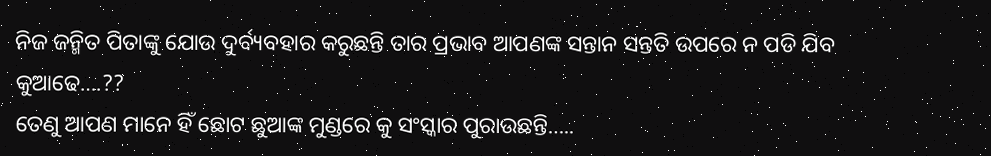ନିଜ ଜନ୍ମିତ ପିତାଙ୍କୁ ଯୋଉ ଦୁର୍ବ୍ୟବହାର କରୁଛନ୍ତି ତାର ପ୍ରଭାବ ଆପଣଙ୍କ ସନ୍ତାନ ସନ୍ତତି ଉପରେ ନ ପଡି ଯିବ କୁଆଢେ….??
ତେଣୁ ଆପଣ ମାନେ ହିଁ ଛୋଟ ଛୁଆଙ୍କ ମୁଣ୍ଡରେ କୁ ସଂସ୍କାର ପୁରାଉଛନ୍ତି…..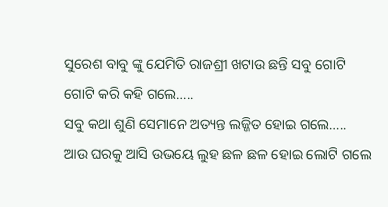ସୁରେଶ ବାବୁ ଙ୍କୁ ଯେମିତି ରାଜଶ୍ରୀ ଖଟାଉ ଛନ୍ତି ସବୁ ଗୋଟି ଗୋଟି କରି କହି ଗଲେ…..
ସବୁ କଥା ଶୁଣି ସେମାନେ ଅତ୍ୟନ୍ତ ଲଜ୍ଜିତ ହୋଇ ଗଲେ…..
ଆଉ ଘରକୁ ଆସି ଉଭୟେ ଲୁହ ଛଳ ଛଳ ହୋଇ ଲୋଟି ଗଲେ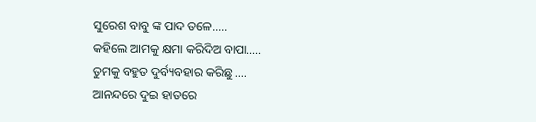ସୁରେଶ ବାବୁ ଙ୍କ ପାଦ ତଳେ…..
କହିଲେ ଆମକୁ କ୍ଷମା କରିଦିଅ ବାପା…..
ତୁମକୁ ବହୁତ ଦୁର୍ବ୍ୟବହାର କରିଛୁ ….
ଆନନ୍ଦରେ ଦୁଇ ହାତରେ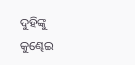ଦୁହିଙ୍କୁ କୁଣ୍ଢେଇ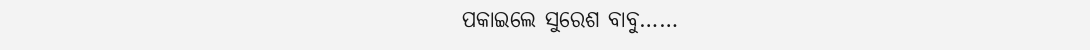ପକାଇଲେ ସୁରେଶ ବାବୁ……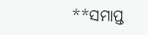**ସମାପ୍ତ